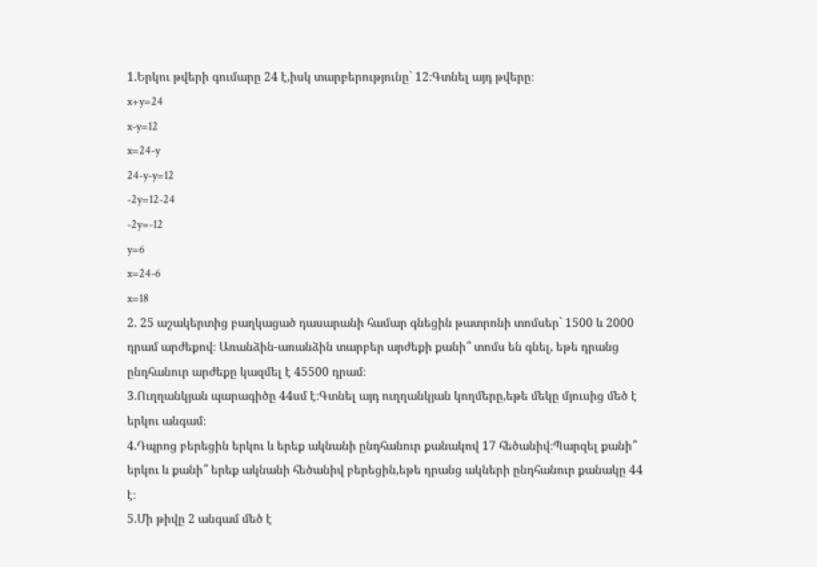1.Երկու թվերի գումարը 24 է,իսկ տարբերությունը` 12։Գտնել այդ թվերը։
x+y=24
x-y=12
x=24-y
24-y-y=12
-2y=12-24
-2y=-12
y=6
x=24-6
x=18
2. 25 աշակերտից բաղկացած դասարանի համար գնեցին թատրոնի տոմսեր` 1500 և 2000 դրամ արժեքով։ Առանձին-առանձին տարբեր արժեքի քանի՞ տոմս են գնել, եթե դրանց ընդհանուր արժեքը կազմել է 45500 դրամ։
3.Ուղղանկյան պարագիծը 44սմ է։Գտնել այդ ուղղանկյան կողմերը,եթե մեկը մյուսից մեծ է երկու անգամ։
4.Դպրոց բերեցին երկու և երեք ակնանի ընդհանուր քանակով 17 հեծանիվ։Պարզել քանի՞ երկու և քանի՞ երեք ակնանի հեծանիվ բերեցին,եթե դրանց ակների ընդհանուր քանակը 44 է։
5.Մի թիվը 2 անգամ մեծ է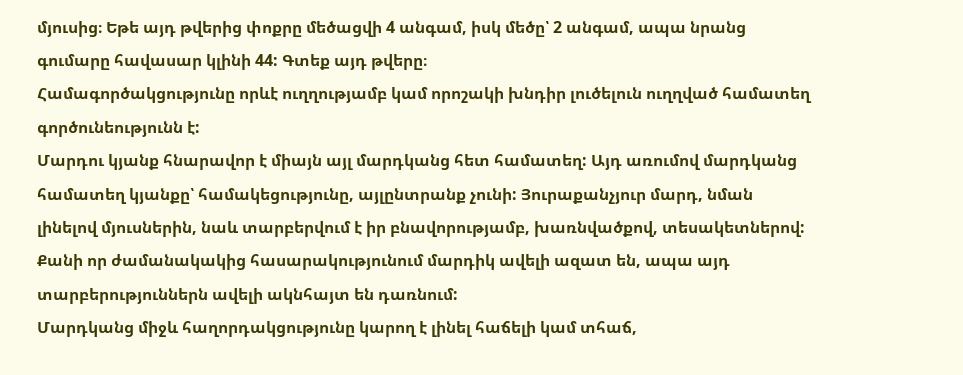մյուսից։ Եթե այդ թվերից փոքրը մեծացվի 4 անգամ, իսկ մեծը՝ 2 անգամ, ապա նրանց գումարը հավասար կլինի 44: Գտեք այդ թվերը։
Համագործակցությունը որևէ ուղղությամբ կամ որոշակի խնդիր լուծելուն ուղղված համատեղ գործունեությունն է:
Մարդու կյանք հնարավոր է միայն այլ մարդկանց հետ համատեղ: Այդ առումով մարդկանց համատեղ կյանքը՝ համակեցությունը, այլընտրանք չունի: Յուրաքանչյուր մարդ, նման լինելով մյուսներին, նաև տարբերվում է իր բնավորությամբ, խառնվածքով, տեսակետներով: Քանի որ ժամանակակից հասարակությունում մարդիկ ավելի ազատ են, ապա այդ տարբերություններն ավելի ակնհայտ են դառնում:
Մարդկանց միջև հաղորդակցությունը կարող է լինել հաճելի կամ տհաճ,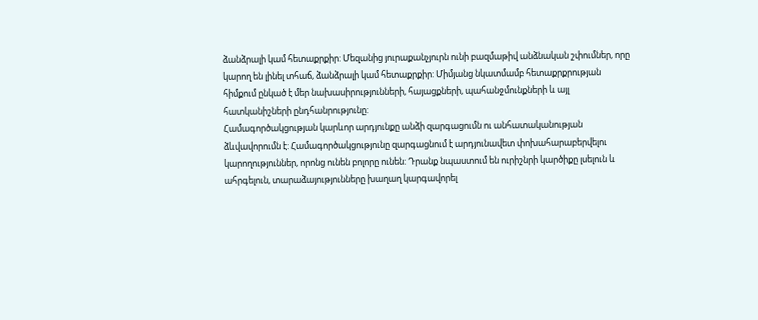ձանձրալի կամ հետաքրքիր: Մեզանից յուրաքանչյուրն ունի բազմաթիվ անձնական շփումներ, որը կարող են լինել տհաճ, ձանձրալի կամ հետաքրքիր: Միմյանց նկատմամբ հետաքրքրության հիմքում ընկած է մեր նախասիրությունների, հայացքների, պահանջմունքների և այլ հատկանիշների ընդհանրությունը:
Համագործակցության կարևոր արդյունքը անձի զարգացումն ու անհատականության ձևվավորումն է: Համագործակցությունը զարգացնում է արդյունավետ փոխահարաբերվելու կարողություններ, որոնց ունեն բոլորը ունեն: Դրանք նպաստում են ուրիշնրի կարծիքը լսելուն և ահրգելուն, տարաձայությունները խաղաղ կարգավորել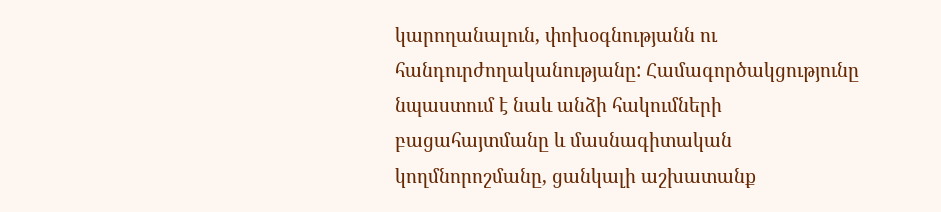կարողանալուն, փոխօգնությանն ու հանդուրժողականությանը: Համագործակցությունը նպաստում է նաև անձի հակումների բացահայտմանը և մասնագիտական կողմնորոշմանը, ցանկալի աշխատանք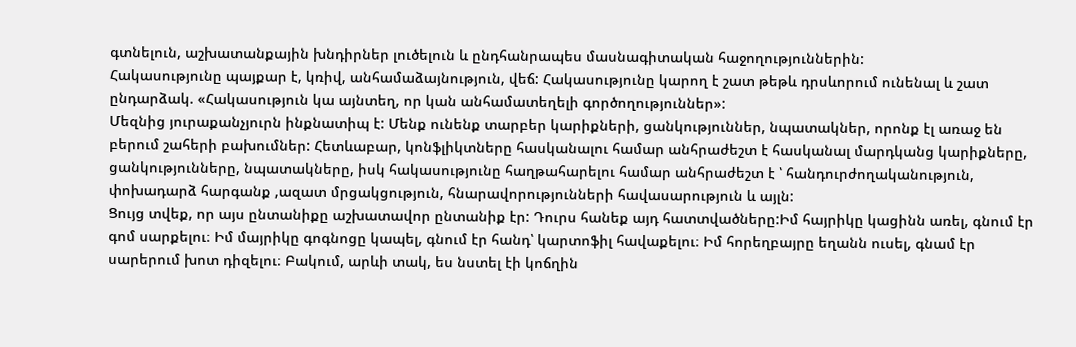գտնելուն, աշխատանքային խնդիրներ լուծելուն և ընդհանրապես մասնագիտական հաջողություններին:
Հակասությունը պայքար է, կռիվ, անհամաձայնություն, վեճ: Հակասությունը կարող է շատ թեթև դրսևորում ունենալ և շատ ընդարձակ. «Հակասություն կա այնտեղ, որ կան անհամատեղելի գործողություններ»:
Մեզնից յուրաքանչյուրն ինքնատիպ է: Մենք ունենք տարբեր կարիքների, ցանկություններ, նպատակներ, որոնք էլ առաջ են բերում շահերի բախումներ: Հետևաբար, կոնֆլիկտները հասկանալու համար անհրաժեշտ է հասկանալ մարդկանց կարիքները, ցանկությունները, նպատակները, իսկ հակասությունը հաղթահարելու համար անհրաժեշտ է ՝ հանդուրժողականություն, փոխադարձ հարգանք ,ազատ մրցակցություն, հնարավորությունների հավասարություն և այլն:
Ցույց տվեք, որ այս ընտանիքը աշխատավոր ընտանիք էր: Դուրս հանեք այդ հատտվածները:Իմ հայրիկը կացինն առել, գնում էր գոմ սարքելու։ Իմ մայրիկը գոգնոցը կապել, գնում էր հանդ՝ կարտոֆիլ հավաքելու։ Իմ հորեղբայրը եղանն ուսել, գնամ էր սարերում խոտ դիզելու։ Բակում, արևի տակ, ես նստել էի կոճղին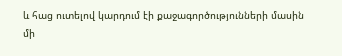և հաց ուտելով կարդում էի քաջագործությունների մասին մի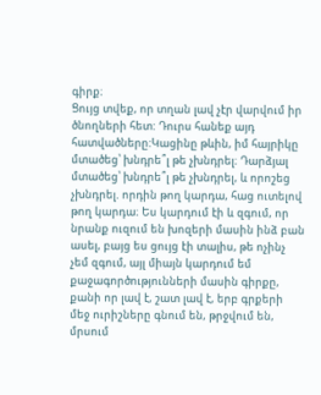գիրք։
Ցույց տվեք, որ տղան լավ չէր վարվում իր ծնողների հետ: Դուրս հանեք այդ հատվածները:Կացինը թևին, իմ հայրիկը մտածեց՝ խնդրե՞լ թե չխնդրել։ Դարձյալ մտածեց՝ խնդրե՞լ թե չխնդրել, և որոշեց չխնդրել. որդին թող կարդա, հաց ուտելով թող կարդա։ Ես կարդում էի և զգում, որ նրանք ուզում են խոզերի մասին ինձ բան ասել, բայց ես ցույց էի տալիս, թե ոչինչ չեմ զգում, այլ միայն կարդում եմ քաջագործությունների մասին գիրքը, քանի որ լավ է, շատ լավ է, երբ գրքերի մեջ ուրիշները գնում են, թրջվում են, մրսում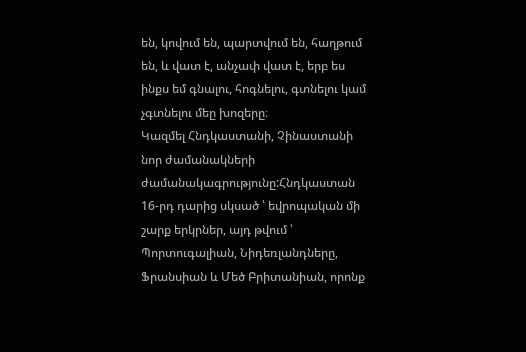են, կովում են, պարտվում են, հաղթում են, և վատ է, անչափ վատ է, երբ ես ինքս եմ գնալու, հոգնելու, գտնելու կամ չգտնելու մեը խոզերը։
Կազմել Հնդկաստանի, Չինաստանի նոր ժամանակների ժամանակագրությունը:Հնդկաստան
16-րդ դարից սկսած ՝ եվրոպական մի շարք երկրներ, այդ թվում ՝ Պորտուգալիան, Նիդեռլանդները, Ֆրանսիան և Մեծ Բրիտանիան, որոնք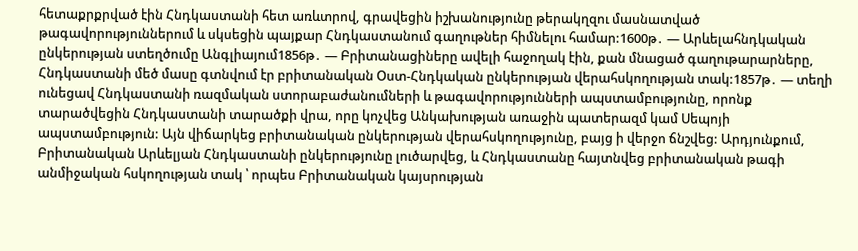հետաքրքրված էին Հնդկաստանի հետ առևտրով, գրավեցին իշխանությունը թերակղզու մասնատված թագավորություններում և սկսեցին պայքար Հնդկաստանում գաղութներ հիմնելու համար:1600թ․ — Արևելահնդկական ընկերության ստեղծումը Անգլիայում1856թ․ — Բրիտանացիները ավելի հաջողակ էին, քան մնացած գաղութարարները, Հնդկաստանի մեծ մասը գտնվում էր բրիտանական Օստ-Հնդկական ընկերության վերահսկողության տակ:1857թ․ — տեղի ունեցավ Հնդկաստանի ռազմական ստորաբաժանումների և թագավորությունների ապստամբությունը, որոնք տարածվեցին Հնդկաստանի տարածքի վրա, որը կոչվեց Անկախության առաջին պատերազմ կամ Սեպոյի ապստամբություն: Այն վիճարկեց բրիտանական ընկերության վերահսկողությունը, բայց ի վերջո ճնշվեց: Արդյունքում, Բրիտանական Արևելյան Հնդկաստանի ընկերությունը լուծարվեց, և Հնդկաստանը հայտնվեց բրիտանական թագի անմիջական հսկողության տակ ՝ որպես Բրիտանական կայսրության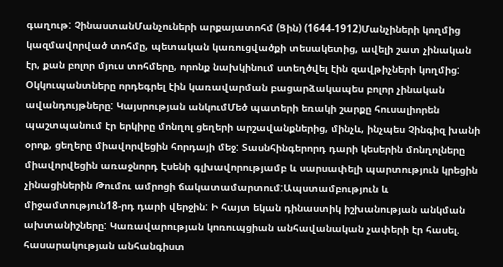գաղութ: ՉինաստանՄանչուների արքայատոհմ (Ցին) (1644-1912)Մանչիների կողմից կազմավորված տոհմը, պետական կառուցվածքի տեսակետից, ավելի շատ չինական էր, քան բոլոր մյուս տոհմերը, որոնք նախկինում ստեղծվել էին զավթիչների կողմից: Օկկուպանտները որդեգրել էին կառավարման բացարձակապես բոլոր չինական ավանդույթները: Կայսրության անկումՄեծ պատերի եռակի շարքը հուսալիորեն պաշտպանում էր երկիրը մոնղոլ ցեղերի արշավանքներից, մինչև, ինչպես Չինգիզ խանի օրոք, ցեղերը միավորվեցին հորդայի մեջ: Տասնհինգերորդ դարի կեսերին մոնղոլները միավորվեցին առաջնորդ Էսենի գլխավորությամբ և սարսափելի պարտություն կրեցին չինացիներին Թումու ամրոցի ճակատամարտում:Ապստամբություն և միջամտություն18-րդ դարի վերջին: Ի հայտ եկան դինաստիկ իշխանության անկման ախտանիշները: Կառավարության կոռուպցիան անհավանական չափերի էր հասել. հասարակության անհանգիստ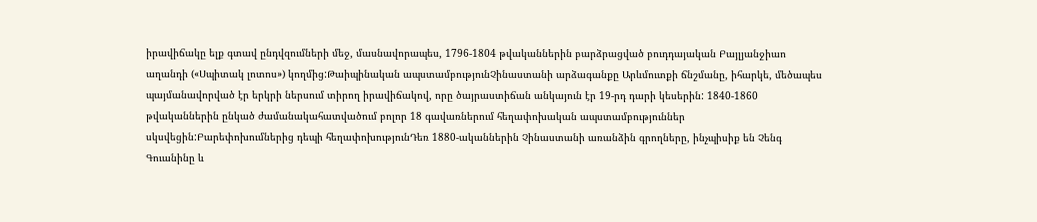իրավիճակը ելք գտավ ընդվզումների մեջ, մասնավորապես, 1796-1804 թվականներին բարձրացված բուդդայական Բայլյանջիաո աղանդի («Սպիտակ լոտոս») կողմից:Թաիպինական ապստամբությունՉինաստանի արձագանքը Արևմուտքի ճնշմանը, իհարկե, մեծապես պայմանավորված էր երկրի ներսում տիրող իրավիճակով, որը ծայրաստիճան անկայուն էր 19-րդ դարի կեսերին: 1840-1860 թվականներին ընկած ժամանակահատվածում բոլոր 18 գավառներում հեղափոխական ապստամբություններ սկսվեցին:Բարեփոխումներից դեպի հեղափոխությունԴեռ 1880-ականներին Չինաստանի առանձին գրողները, ինչպիսիք են Չենգ Գուանինը և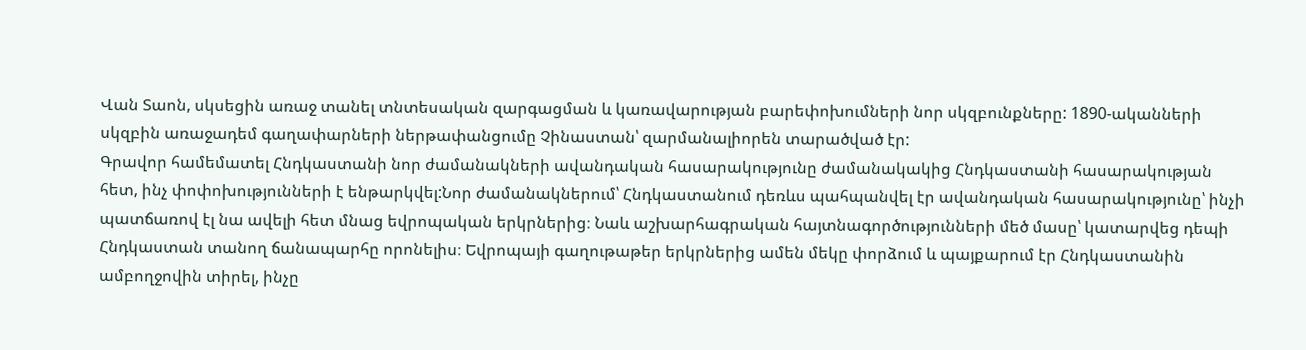Վան Տաոն, սկսեցին առաջ տանել տնտեսական զարգացման և կառավարության բարեփոխումների նոր սկզբունքները: 1890-ականների սկզբին առաջադեմ գաղափարների ներթափանցումը Չինաստան՝ զարմանալիորեն տարածված էր:
Գրավոր համեմատել Հնդկաստանի նոր ժամանակների ավանդական հասարակությունը ժամանակակից Հնդկաստանի հասարակության հետ, ինչ փոփոխությունների է ենթարկվել:Նոր ժամանակներում՝ Հնդկաստանում դեռևս պահպանվել էր ավանդական հասարակությունը՝ ինչի պատճառով էլ նա ավելի հետ մնաց եվրոպական երկրներից։ Նաև աշխարհագրական հայտնագործությունների մեծ մասը՝ կատարվեց դեպի Հնդկաստան տանող ճանապարհը որոնելիս։ Եվրոպայի գաղութաթեր երկրներից ամեն մեկը փորձում և պայքարում էր Հնդկաստանին ամբողջովին տիրել, ինչը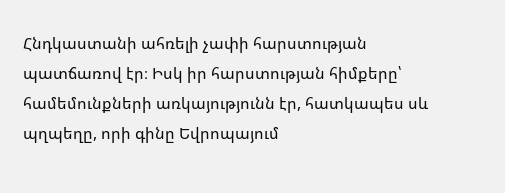Հնդկաստանի ահռելի չափի հարստության պատճառով էր։ Իսկ իր հարստության հիմքերը՝ համեմունքների առկայությունն էր, հատկապես սև պղպեղը, որի գինը Եվրոպայում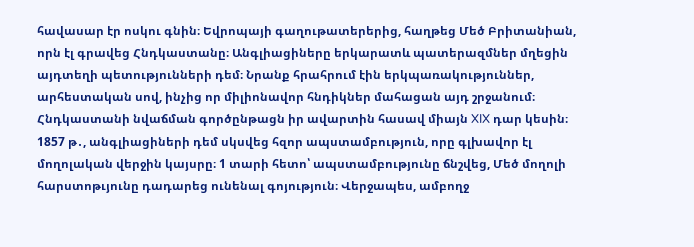հավասար էր ոսկու գնին։ Եվրոպայի գաղութատերերից, հաղթեց Մեծ Բրիտանիան, որն էլ գրավեց Հնդկաստանը։ Անգլիացիները երկարատև պատերազմներ մղեցին այդտեղի պետությունների դեմ։ Նրանք հրահրում էին երկպառակություններ, արհեստական սով, ինչից որ միլիոնավոր հնդիկներ մահացան այդ շրջանում։ Հնդկաստանի նվաճման գործընթացն իր ավարտին հասավ միայն XIX դար կեսին։ 1857 թ․, անգլիացիների դեմ սկսվեց հզոր ապստամբություն, որը գլխավոր էլ մողոլական վերջին կայսրը։ 1 տարի հետո՝ ապստամբությունը ճնշվեց, Մեծ մողոլի հարստոթւյունը դադարեց ունենալ գոյություն։ Վերջապես, ամբողջ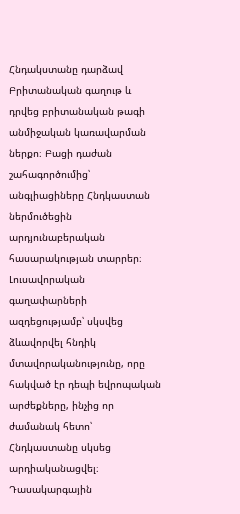Հնդակստանը դարձավ Բրիտանական գաղութ և դրվեց բրիտանական թագի անմիջական կառավարման ներքո։ Բացի դաժան շահագործումից՝ անգլիացիները Հնդկաստան ներմուծեցին արդյունաբերական հասարակության տարրեր։ Լուսավորական գաղափարների ազդեցությամբ՝ սկսվեց ձևավորվել հնդիկ մտավորականությունը, որը հակված էր դեպի եվրոպական արժեքները, ինչից որ ժամանակ հետո՝ Հնդկաստանը սկսեց արդիականացվել։
Դասակարգային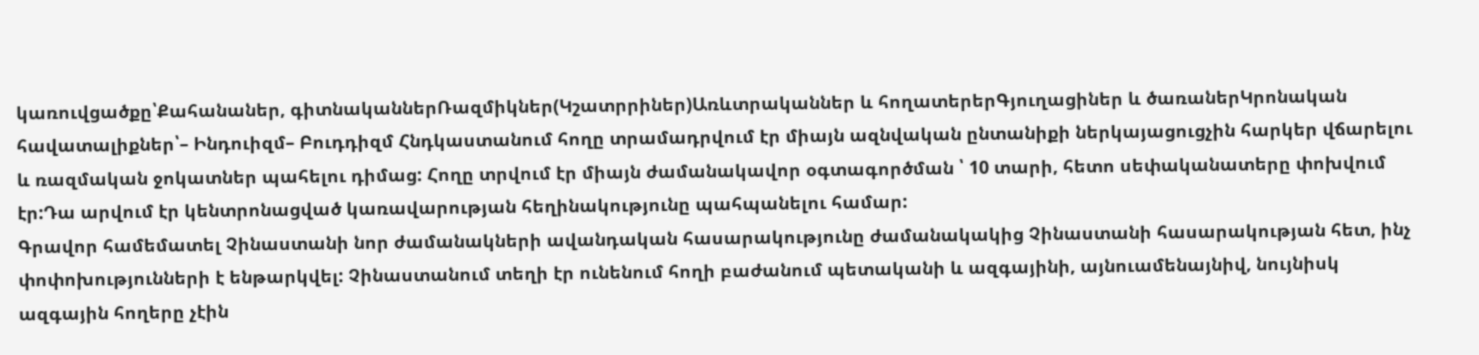կառուվցածքը՝Քահանաներ, գիտնականներՌազմիկներ(Կշատրրիներ)Առևտրականներ և հողատերերԳյուղացիներ և ծառաներԿրոնական հավատալիքներ՝– Ինդուիզմ– Բուդդիզմ Հնդկաստանում հողը տրամադրվում էր միայն ազնվական ընտանիքի ներկայացուցչին հարկեր վճարելու և ռազմական ջոկատներ պահելու դիմաց: Հողը տրվում էր միայն ժամանակավոր օգտագործման ՝ 10 տարի, հետո սեփականատերը փոխվում էր:Դա արվում էր կենտրոնացված կառավարության հեղինակությունը պահպանելու համար:
Գրավոր համեմատել Չինաստանի նոր ժամանակների ավանդական հասարակությունը ժամանակակից Չինաստանի հասարակության հետ, ինչ փոփոխությունների է ենթարկվել: Չինաստանում տեղի էր ունենում հողի բաժանում պետականի և ազգայինի, այնուամենայնիվ, նույնիսկ ազգային հողերը չէին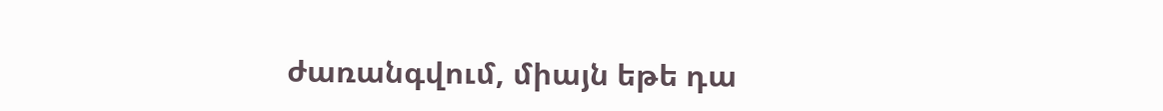ժառանգվում, միայն եթե դա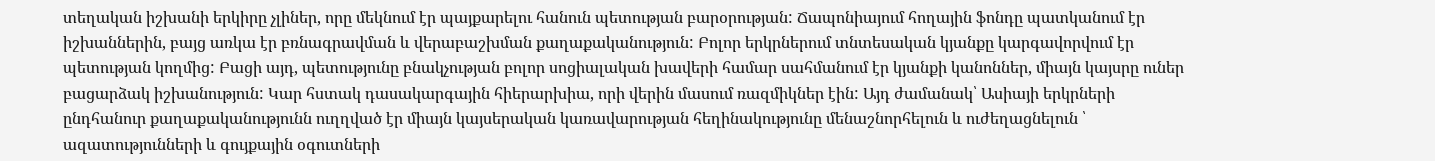տեղական իշխանի երկիրը չլիներ, որը մեկնում էր պայքարելու հանուն պետության բարօրության: Ճապոնիայում հողային ֆոնդը պատկանում էր իշխաններին, բայց առկա էր բռնագրավման և վերաբաշխման քաղաքականություն: Բոլոր երկրներում տնտեսական կյանքը կարգավորվում էր պետության կողմից: Բացի այդ, պետությունը բնակչության բոլոր սոցիալական խավերի համար սահմանում էր կյանքի կանոններ, միայն կայսրը ուներ բացարձակ իշխանություն: Կար հստակ դասակարգային հիերարխիա, որի վերին մասում ռազմիկներ էին: Այդ ժամանակ՝ Ասիայի երկրների ընդհանուր քաղաքականությունն ուղղված էր միայն կայսերական կառավարության հեղինակությունը մենաշնորհելուն և ուժեղացնելուն ՝ ազատությունների և գույքային օգուտների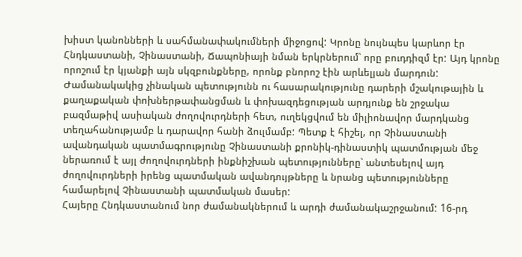խիստ կանոնների և սահմանափակումների միջոցով: Կրոնը նույնպես կարևոր էր Հնդկաստանի, Չինաստանի, Ճապոնիայի նման երկրներում՝ որը բուդդիզմ էր: Այդ կրոնը որոշում էր կյանքի այն սկզբունքները, որոնք բնորոշ էին արևելյան մարդուն:
Ժամանակակից չինական պետությունն ու հասարակությունը դարերի մշակութային և քաղաքական փոխներթափանցման և փոխազդեցության արդյունք են շրջակա բազմաթիվ ասիական ժողովուրդների հետ, ուղեկցվում են միլիոնավոր մարդկանց տեղահանությամբ և դարավոր հանի ձուլմամբ: Պետք է հիշել, որ Չինաստանի ավանդական պատմագրությունը Չինաստանի քրոնիկ-դինաստիկ պատմության մեջ ներառում է այլ ժողովուրդների ինքնիշխան պետությունները՝ անտեսելով այդ ժողովուրդների իրենց պատմական ավանդույթները և նրանց պետությունները համարելով Չինաստանի պատմական մասեր:
Հայերը Հնդկաստանում նոր ժամանակներում և արդի ժամանակաշրջանում: 16-րդ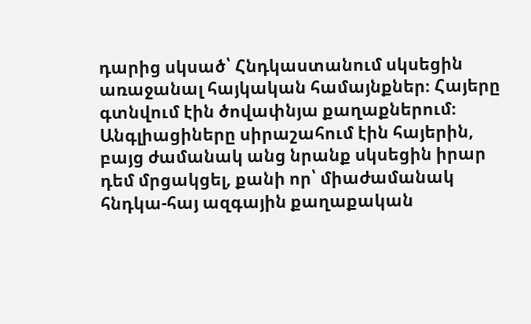դարից սկսած՝ Հնդկաստանում սկսեցին առաջանալ հայկական համայնքներ։ Հայերը գտնվում էին ծովափնյա քաղաքներում։ Անգլիացիները սիրաշահում էին հայերին, բայց ժամանակ անց նրանք սկսեցին իրար դեմ մրցակցել, քանի որ՝ միաժամանակ հնդկա-հայ ազգային քաղաքական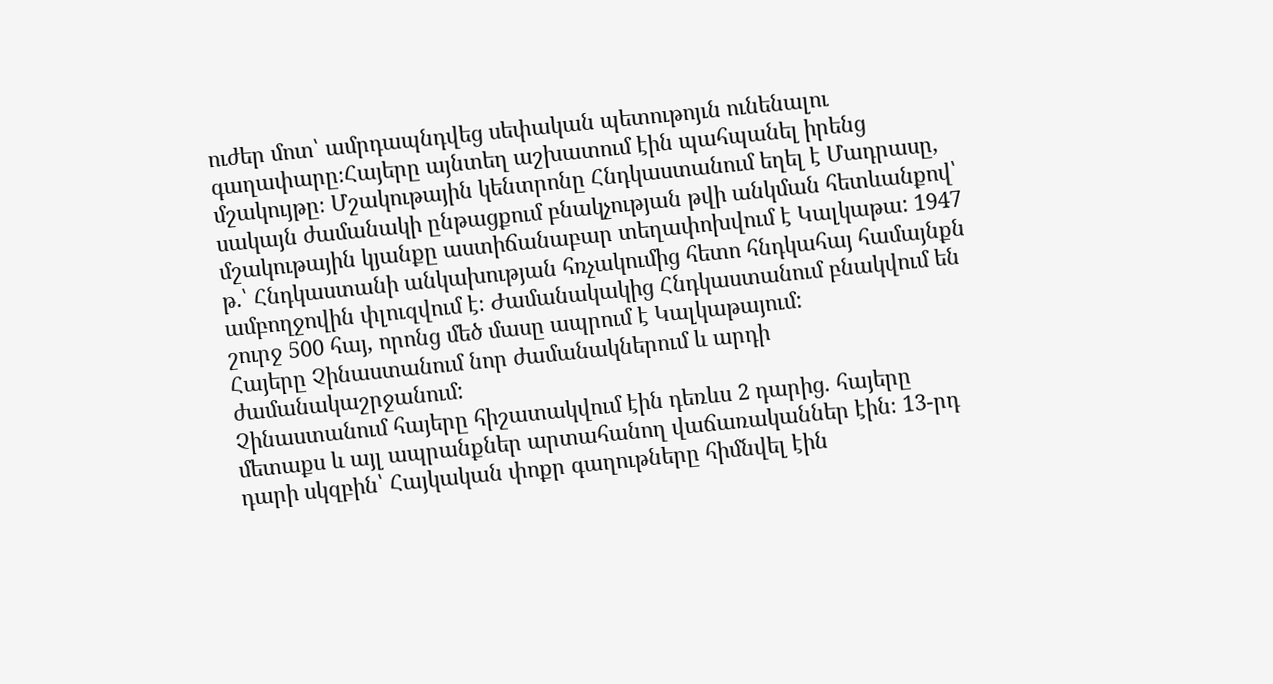ուժեր մոտ՝ ամրդապնդվեց սեփական պետութոյւն ունենալու գաղափարը։Հայերը այնտեղ աշխատում էին պահպանել իրենց մշակույթը։ Մշակութային կենտրոնը Հնդկաստանում եղել է Մադրասը, սակայն ժամանակի ընթացքում բնակչության թվի անկման հետևանքով՝ մշակութային կյանքը աստիճանաբար տեղափոխվում է Կալկաթա: 1947 թ.՝ Հնդկաստանի անկախության հռչակումից հետո հնդկահայ համայնքն ամբողջովին փլուզվում է։ Ժամանակակից Հնդկաստանում բնակվում են շուրջ 500 հայ, որոնց մեծ մասը ապրում է Կալկաթայում:
Հայերը Չինաստանում նոր ժամանակներում և արդի ժամանակաշրջանում:
Չինաստանում հայերը հիշատակվում էին դեռևս 2 դարից. հայերը մետաքս և այլ ապրանքներ արտահանող վաճառականներ էին։ 13-րդ դարի սկզբին՝ Հայկական փոքր գաղութները հիմնվել էին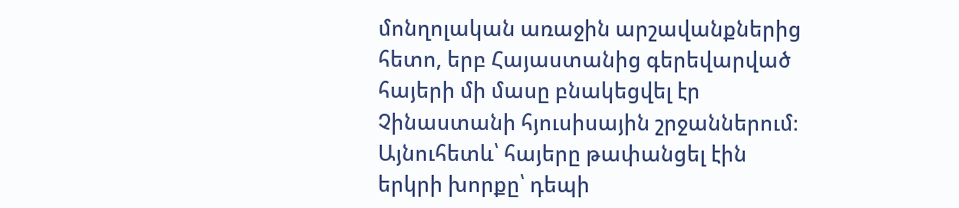մոնղոլական առաջին արշավանքներից հետո, երբ Հայաստանից գերեվարված հայերի մի մասը բնակեցվել էր Չինաստանի հյուսիսային շրջաններում։ Այնուհետև՝ հայերը թափանցել էին երկրի խորքը՝ դեպի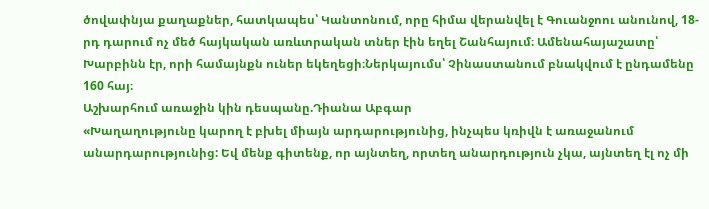ծովափնյա քաղաքներ, հատկապես՝ Կանտոնում, որը հիմա վերանվել է Գուանջոու անունով, 18-րդ դարում ոչ մեծ հայկական առևտրական տներ էին եղել Շանհայում։ Ամենահայաշատը՝ Խարբինն էր, որի համայնքն ուներ եկեղեցի։Ներկայումս՝ Չինաստանում բնակվում է ընդամենը 160 հայ։
Աշխարհում առաջին կին դեսպանը.Դիանա Աբգար
«Խաղաղությունը կարող է բխել միայն արդարությունից, ինչպես կռիվն է առաջանում անարդարությունից: Եվ մենք գիտենք, որ այնտեղ, որտեղ անարդություն չկա, այնտեղ էլ ոչ մի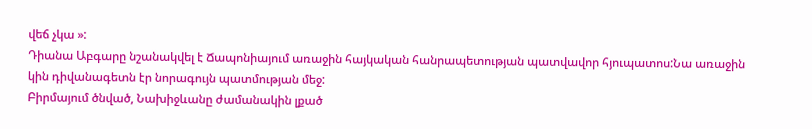վեճ չկա »:
Դիանա Աբգարը նշանակվել է Ճապոնիայում առաջին հայկական հանրապետության պատվավոր հյուպատոս:Նա առաջին կին դիվանագետն էր նորագույն պատմության մեջ:
Բիրմայում ծնված, Նախիջևանը ժամանակին լքած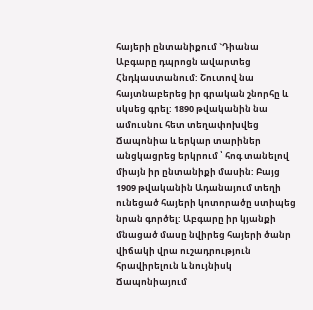հայերի ընտանիքում `Դիանա Աբգարը դպրոցն ավարտեց Հնդկաստանում: Շուտով նա հայտնաբերեց իր գրական շնորհը և սկսեց գրել: 1890 թվականին նա ամուսնու հետ տեղափոխվեց Ճապոնիա և երկար տարիներ անցկացրեց երկրում ՝ հոգ տանելով միայն իր ընտանիքի մասին: Բայց 1909 թվականին Ադանայում տեղի ունեցած հայերի կոտորածը ստիպեց նրան գործել: Աբգարը իր կյանքի մնացած մասը նվիրեց հայերի ծանր վիճակի վրա ուշադրություն հրավիրելուն և նույնիսկ Ճապոնիայում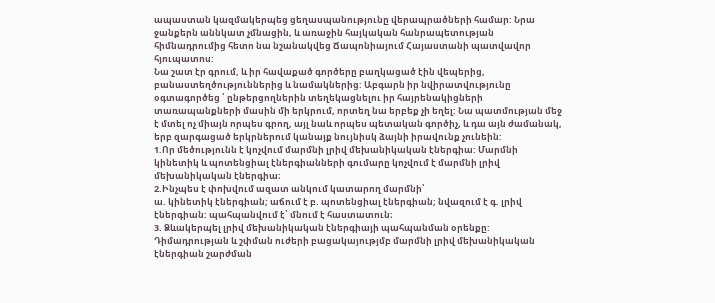ապաստան կազմակերպեց ցեղասպանությունը վերապրածների համար: Նրա ջանքերն աննկատ չմնացին, և առաջին հայկական հանրապետության հիմնադրումից հետո նա նշանակվեց Ճապոնիայում Հայաստանի պատվավոր հյուպատոս:
Նա շատ էր գրում, և իր հավաքած գործերը բաղկացած էին վեպերից, բանաստեղծություններից և նամակներից: Աբգարն իր նվիրատվությունը օգտագործեց ՝ ընթերցողներին տեղեկացնելու իր հայրենակիցների տառապանքների մասին մի երկրում, որտեղ նա երբեք չի եղել: Նա պատմության մեջ է մտել ոչ միայն որպես գրող, այլ նաև որպես պետական գործիչ, և դա այն ժամանակ, երբ զարգացած երկրներում կանայք նույնիսկ ձայնի իրավունք չունեին:
1.Որ մեծությունն է կոչվում մարմնի լրիվ մեխանիկական էներգիա: Մարմնի կինետիկ և պոտենցիալ էներգիանների գումարը կոչվում է մարմնի լրիվ մեխանիկական էներգիա։
2.Ինչպես է փոխվում ազատ անկում կատարող մարմնի՝
ա. կինետիկ էներգիան; աճում է բ. պոտենցիալ էներգիան; նվազում է գ. լրիվ էներգիան: պահպանվում է՝ մնում է հաստատուն։
3. Ձևակերպել լրիվ մեխանիկական էներգիայի պահպանման օրենքը: Դիմադրության և շփման ուժերի բացակայությմբ մարմնի լրիվ մեխանիկական էներգիան շարժման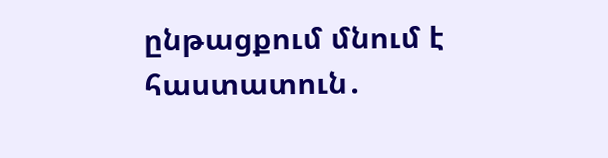ընթացքում մնում է հաստատուն․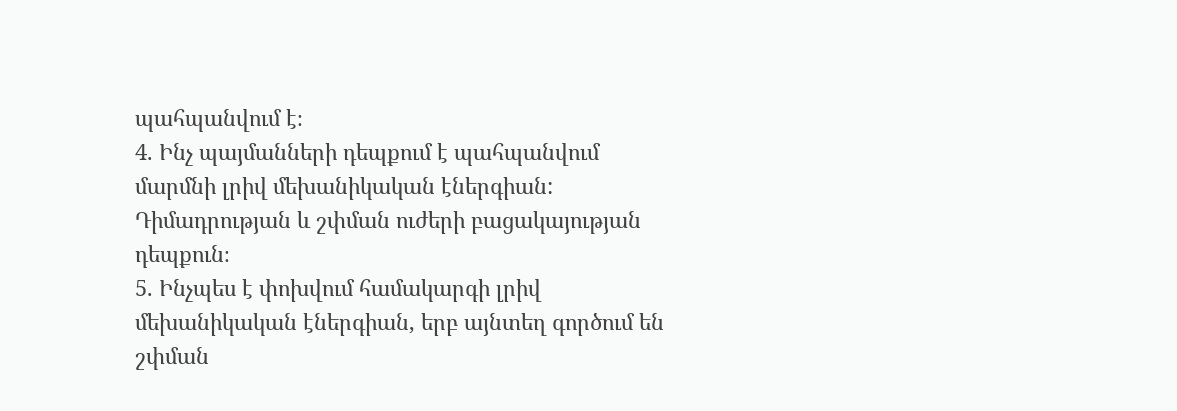պահպանվում է։
4. Ինչ պայմանների դեպքում է պահպանվում մարմնի լրիվ մեխանիկական էներգիան: Դիմադրության և շփման ուժերի բացակայության դեպքուն։
5. Ինչպես է փոխվում համակարգի լրիվ մեխանիկական էներգիան, երբ այնտեղ գործում են շփման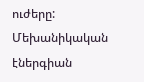ուժերը: Մեխանիկական էներգիան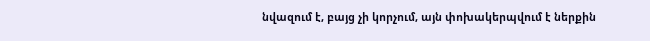նվազում է, բայց չի կորչում, այն փոխակերպվում է ներքին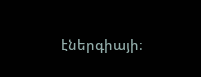էներգիայի։